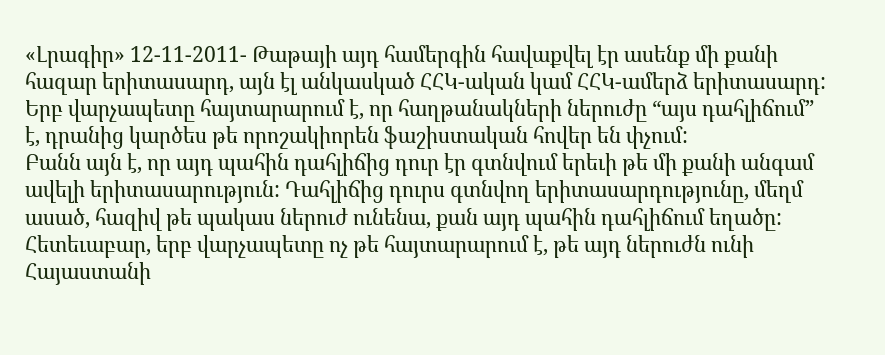«Լրագիր» 12-11-2011- Թաթայի այդ համերգին հավաքվել էր ասենք մի քանի հազար երիտասարդ, այն էլ անկասկած ՀՀԿ-ական կամ ՀՀԿ-ամերձ երիտասարդ: Երբ վարչապետը հայտարարում է, որ հաղթանակների ներուժը “այս դահլիճում” է, դրանից կարծես թե որոշակիորեն ֆաշիստական հովեր են փչում:
Բանն այն է, որ այդ պահին դահլիճից դուր էր գտնվում երեւի թե մի քանի անգամ ավելի երիտասարություն: Դահլիճից դուրս գտնվող երիտասարդությունը, մեղմ ասած, հազիվ թե պակաս ներուժ ունենա, քան այդ պահին դահլիճում եղածը:
Հետեւաբար, երբ վարչապետը ոչ թե հայտարարում է, թե այդ ներուժն ունի Հայաստանի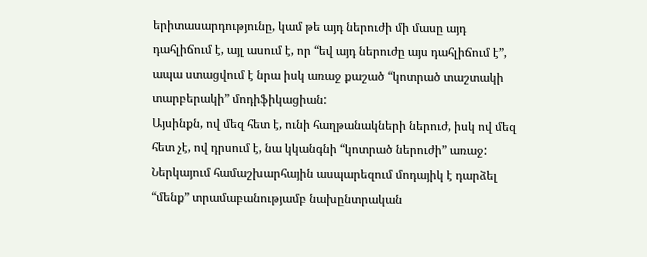երիտասարդությունը, կամ թե այդ ներուժի մի մասը այդ դահլիճում է, այլ ասում է, որ “եվ այդ ներուժը այս դահլիճում է”, ապա ստացվում է նրա իսկ առաջ քաշած “կոտրած տաշտակի տարբերակի” մոդիֆիկացիան:
Այսինքն, ով մեզ հետ է, ունի հաղթանակների ներուժ, իսկ ով մեզ հետ չէ, ով դրսում է, նա կկանգնի “կոտրած ներուժի” առաջ:
Ներկայում համաշխարհային ասպարեզում մոդայիկ է դարձել “մենք” տրամաբանությամբ նախընտրական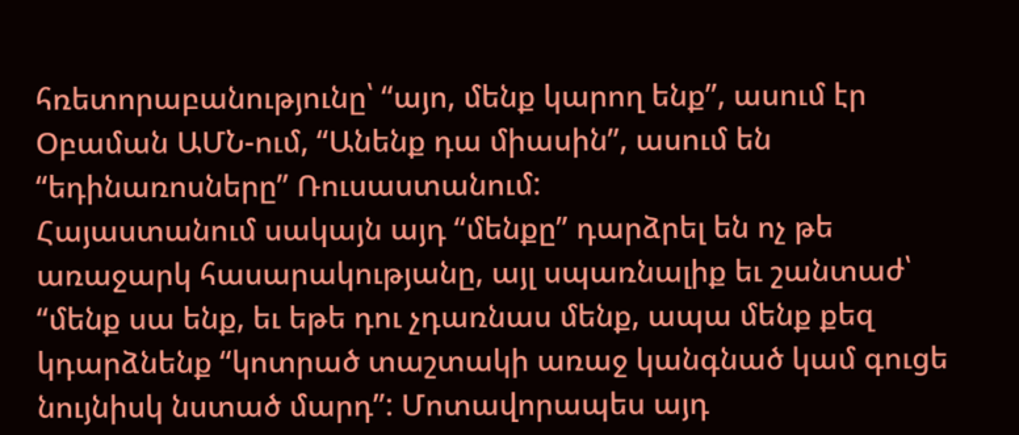հռետորաբանությունը՝ “այո, մենք կարող ենք”, ասում էր Օբաման ԱՄՆ-ում, “Անենք դա միասին”, ասում են “եդինառոսները” Ռուսաստանում:
Հայաստանում սակայն այդ “մենքը” դարձրել են ոչ թե առաջարկ հասարակությանը, այլ սպառնալիք եւ շանտաժ՝ “մենք սա ենք, եւ եթե դու չդառնաս մենք, ապա մենք քեզ կդարձնենք “կոտրած տաշտակի առաջ կանգնած կամ գուցե նույնիսկ նստած մարդ”: Մոտավորապես այդ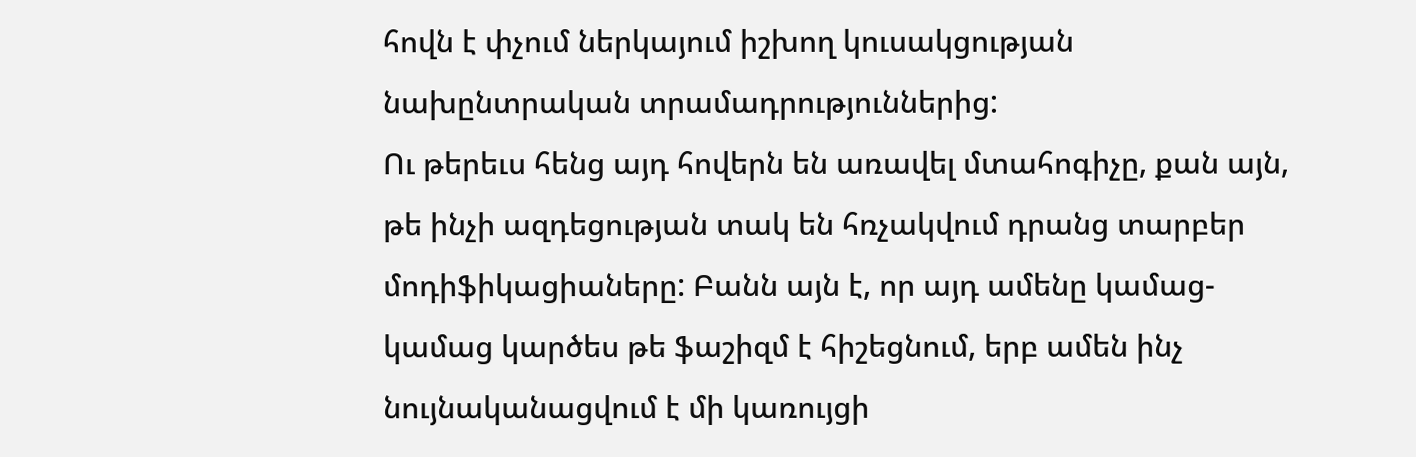հովն է փչում ներկայում իշխող կուսակցության նախընտրական տրամադրություններից:
Ու թերեւս հենց այդ հովերն են առավել մտահոգիչը, քան այն, թե ինչի ազդեցության տակ են հռչակվում դրանց տարբեր մոդիֆիկացիաները: Բանն այն է, որ այդ ամենը կամաց-կամաց կարծես թե ֆաշիզմ է հիշեցնում, երբ ամեն ինչ նույնականացվում է մի կառույցի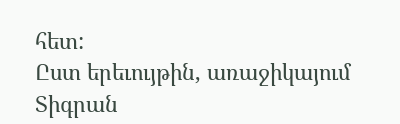հետ:
Ըստ երեւույթին, առաջիկայում Տիգրան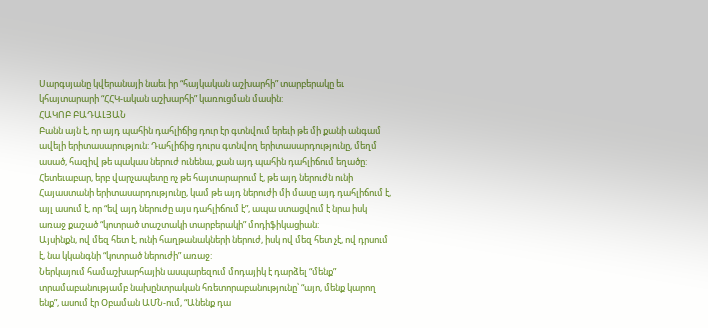Սարգսյանը կվերանայի նաեւ իր “հայկական աշխարհի” տարբերակը եւ կհայտարարի “ՀՀԿ-ական աշխարհի” կառուցման մասին:
ՀԱԿՈԲ ԲԱԴԱԼՅԱՆ
Բանն այն է, որ այդ պահին դահլիճից դուր էր գտնվում երեւի թե մի քանի անգամ ավելի երիտասարություն: Դահլիճից դուրս գտնվող երիտասարդությունը, մեղմ ասած, հազիվ թե պակաս ներուժ ունենա, քան այդ պահին դահլիճում եղածը:
Հետեւաբար, երբ վարչապետը ոչ թե հայտարարում է, թե այդ ներուժն ունի Հայաստանի երիտասարդությունը, կամ թե այդ ներուժի մի մասը այդ դահլիճում է, այլ ասում է, որ “եվ այդ ներուժը այս դահլիճում է”, ապա ստացվում է նրա իսկ առաջ քաշած “կոտրած տաշտակի տարբերակի” մոդիֆիկացիան:
Այսինքն, ով մեզ հետ է, ունի հաղթանակների ներուժ, իսկ ով մեզ հետ չէ, ով դրսում է, նա կկանգնի “կոտրած ներուժի” առաջ:
Ներկայում համաշխարհային ասպարեզում մոդայիկ է դարձել “մենք” տրամաբանությամբ նախընտրական հռետորաբանությունը՝ “այո, մենք կարող ենք”, ասում էր Օբաման ԱՄՆ-ում, “Անենք դա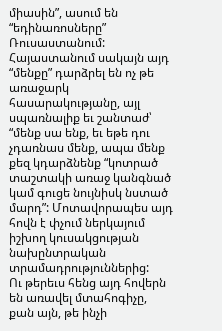միասին”, ասում են “եդինառոսները” Ռուսաստանում:
Հայաստանում սակայն այդ “մենքը” դարձրել են ոչ թե առաջարկ հասարակությանը, այլ սպառնալիք եւ շանտաժ՝ “մենք սա ենք, եւ եթե դու չդառնաս մենք, ապա մենք քեզ կդարձնենք “կոտրած տաշտակի առաջ կանգնած կամ գուցե նույնիսկ նստած մարդ”: Մոտավորապես այդ հովն է փչում ներկայում իշխող կուսակցության նախընտրական տրամադրություններից:
Ու թերեւս հենց այդ հովերն են առավել մտահոգիչը, քան այն, թե ինչի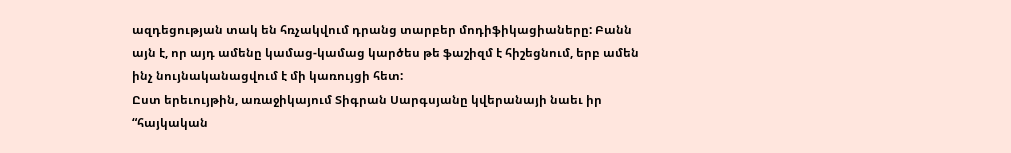ազդեցության տակ են հռչակվում դրանց տարբեր մոդիֆիկացիաները: Բանն այն է, որ այդ ամենը կամաց-կամաց կարծես թե ֆաշիզմ է հիշեցնում, երբ ամեն ինչ նույնականացվում է մի կառույցի հետ:
Ըստ երեւույթին, առաջիկայում Տիգրան Սարգսյանը կվերանայի նաեւ իր “հայկական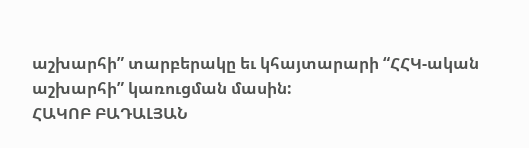աշխարհի” տարբերակը եւ կհայտարարի “ՀՀԿ-ական աշխարհի” կառուցման մասին:
ՀԱԿՈԲ ԲԱԴԱԼՅԱՆ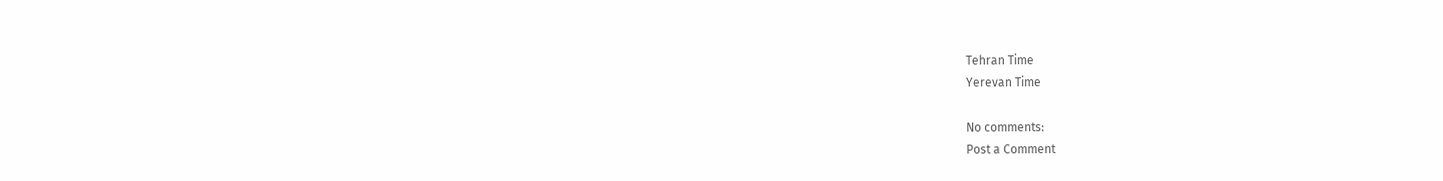Tehran Time
Yerevan Time

No comments:
Post a Comment